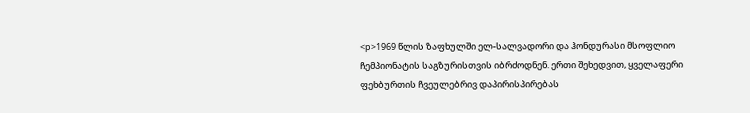<p>1969 წლის ზაფხულში ელ-სალვადორი და ჰონდურასი მსოფლიო ჩემპიონატის საგზურისთვის იბრძოდნენ. ერთი შეხედვით, ყველაფერი ფეხბურთის ჩვეულებრივ დაპირისპირებას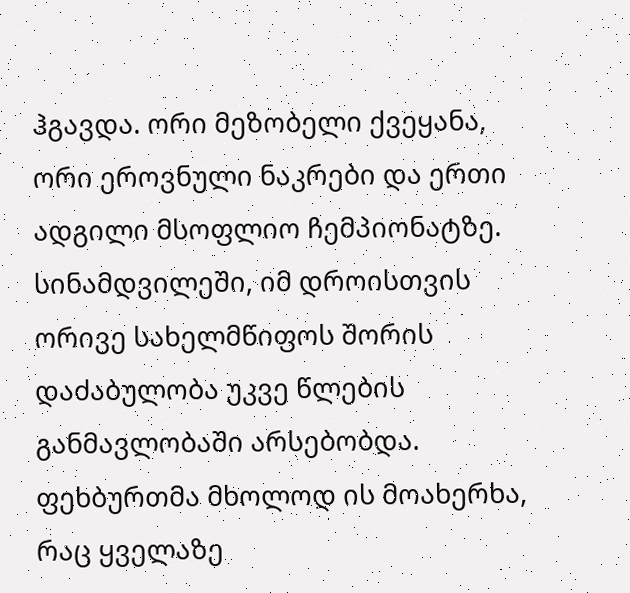ჰგავდა. ორი მეზობელი ქვეყანა, ორი ეროვნული ნაკრები და ერთი ადგილი მსოფლიო ჩემპიონატზე. სინამდვილეში, იმ დროისთვის ორივე სახელმწიფოს შორის დაძაბულობა უკვე წლების განმავლობაში არსებობდა. ფეხბურთმა მხოლოდ ის მოახერხა, რაც ყველაზე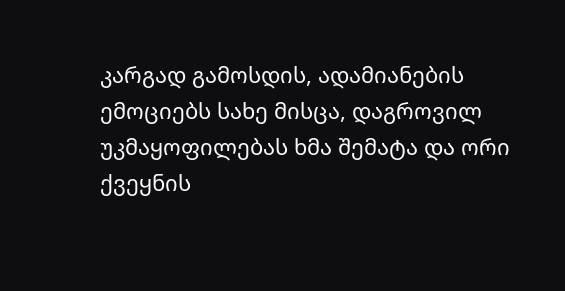კარგად გამოსდის, ადამიანების ემოციებს სახე მისცა, დაგროვილ უკმაყოფილებას ხმა შემატა და ორი ქვეყნის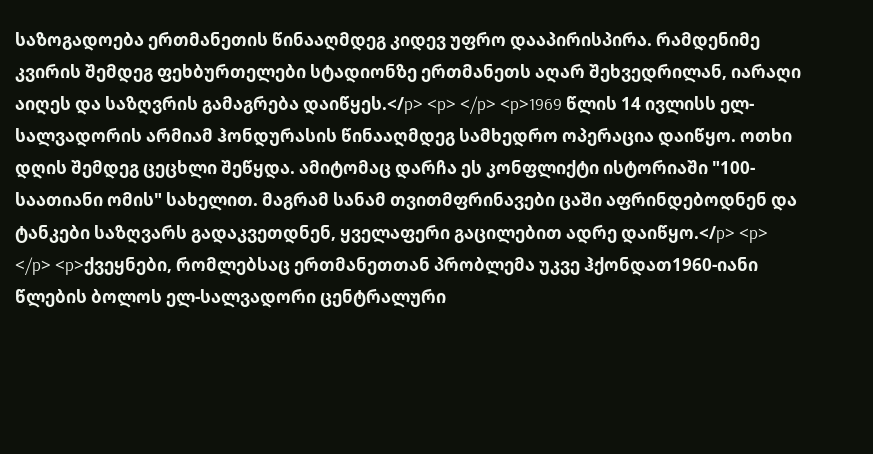საზოგადოება ერთმანეთის წინააღმდეგ კიდევ უფრო დააპირისპირა. რამდენიმე კვირის შემდეგ ფეხბურთელები სტადიონზე ერთმანეთს აღარ შეხვედრილან, იარაღი აიღეს და საზღვრის გამაგრება დაიწყეს.</p> <p> </p> <p>1969 წლის 14 ივლისს ელ-სალვადორის არმიამ ჰონდურასის წინააღმდეგ სამხედრო ოპერაცია დაიწყო. ოთხი დღის შემდეგ ცეცხლი შეწყდა. ამიტომაც დარჩა ეს კონფლიქტი ისტორიაში "100-საათიანი ომის" სახელით. მაგრამ სანამ თვითმფრინავები ცაში აფრინდებოდნენ და ტანკები საზღვარს გადაკვეთდნენ, ყველაფერი გაცილებით ადრე დაიწყო.</p> <p> </p> <p>ქვეყნები, რომლებსაც ერთმანეთთან პრობლემა უკვე ჰქონდათ1960-იანი წლების ბოლოს ელ-სალვადორი ცენტრალური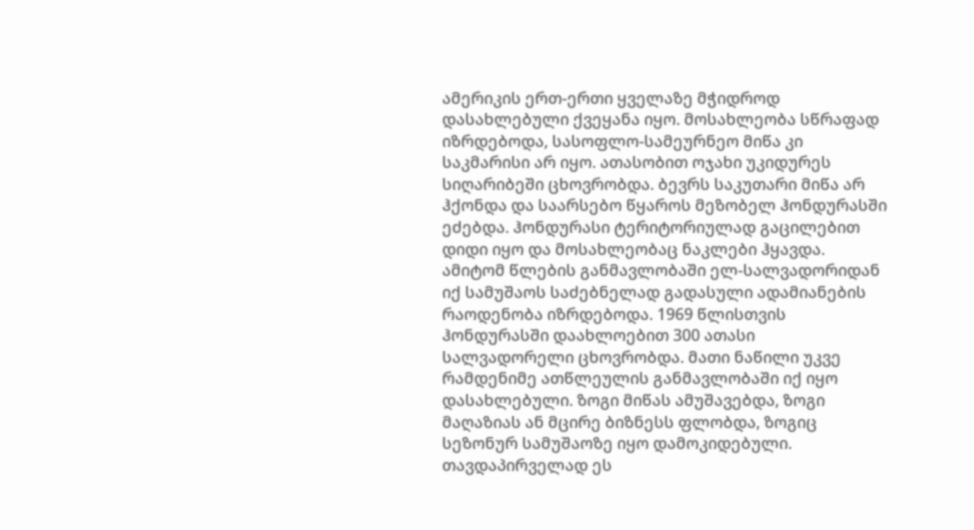ამერიკის ერთ-ერთი ყველაზე მჭიდროდ დასახლებული ქვეყანა იყო. მოსახლეობა სწრაფად იზრდებოდა, სასოფლო-სამეურნეო მიწა კი საკმარისი არ იყო. ათასობით ოჯახი უკიდურეს სიღარიბეში ცხოვრობდა. ბევრს საკუთარი მიწა არ ჰქონდა და საარსებო წყაროს მეზობელ ჰონდურასში ეძებდა. ჰონდურასი ტერიტორიულად გაცილებით დიდი იყო და მოსახლეობაც ნაკლები ჰყავდა. ამიტომ წლების განმავლობაში ელ-სალვადორიდან იქ სამუშაოს საძებნელად გადასული ადამიანების რაოდენობა იზრდებოდა. 1969 წლისთვის ჰონდურასში დაახლოებით 300 ათასი სალვადორელი ცხოვრობდა. მათი ნაწილი უკვე რამდენიმე ათწლეულის განმავლობაში იქ იყო დასახლებული. ზოგი მიწას ამუშავებდა, ზოგი მაღაზიას ან მცირე ბიზნესს ფლობდა, ზოგიც სეზონურ სამუშაოზე იყო დამოკიდებული. თავდაპირველად ეს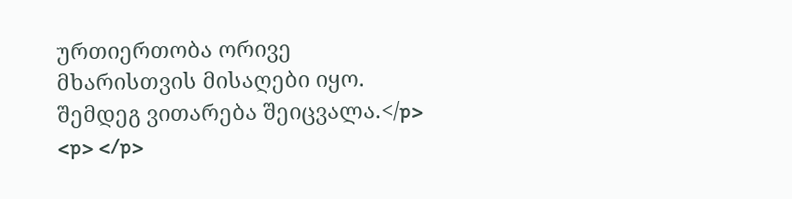ურთიერთობა ორივე მხარისთვის მისაღები იყო. შემდეგ ვითარება შეიცვალა.</p> <p> </p>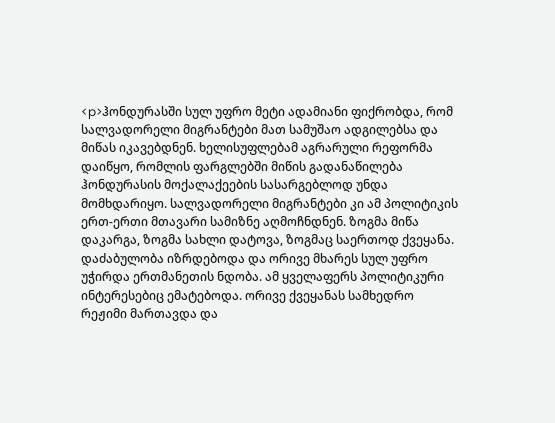<p>ჰონდურასში სულ უფრო მეტი ადამიანი ფიქრობდა, რომ სალვადორელი მიგრანტები მათ სამუშაო ადგილებსა და მიწას იკავებდნენ. ხელისუფლებამ აგრარული რეფორმა დაიწყო, რომლის ფარგლებში მიწის გადანაწილება ჰონდურასის მოქალაქეების სასარგებლოდ უნდა მომხდარიყო. სალვადორელი მიგრანტები კი ამ პოლიტიკის ერთ-ერთი მთავარი სამიზნე აღმოჩნდნენ. ზოგმა მიწა დაკარგა, ზოგმა სახლი დატოვა, ზოგმაც საერთოდ ქვეყანა. დაძაბულობა იზრდებოდა და ორივე მხარეს სულ უფრო უჭირდა ერთმანეთის ნდობა. ამ ყველაფერს პოლიტიკური ინტერესებიც ემატებოდა. ორივე ქვეყანას სამხედრო რეჟიმი მართავდა და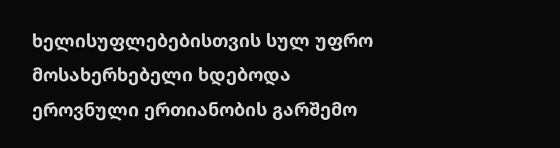ხელისუფლებებისთვის სულ უფრო მოსახერხებელი ხდებოდა ეროვნული ერთიანობის გარშემო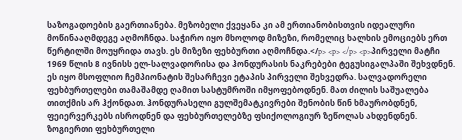საზოგადოების გაერთიანება. მეზობელი ქვეყანა კი ამ ერთიანობისთვის იდეალური მოწინააღმდეგე აღმოჩნდა. საჭირო იყო მხოლოდ მიზეზი, რომელიც ხალხის ემოციებს ერთ წერტილში მოუყრიდა თავს. ეს მიზეზი ფეხბურთი აღმოჩნდა.</p> <p> </p> <p>პირველი მატჩი 1969 წლის 8 ივნისს ელ-სალვადორისა და ჰონდურასის ნაკრებები ტეგუსიგალპაში შეხვდნენ. ეს იყო მსოფლიო ჩემპიონატის შესარჩევი ეტაპის პირველი შეხვედრა. სალვადორელი ფეხბურთელები თამაშამდე ღამით სასტუმროში იმყოფებოდნენ. მათ ძილის საშუალება თითქმის არ ჰქონდათ. ჰონდურასელი გულშემატკივრები შენობის წინ ხმაურობდნენ, ფეიერვერკებს ისროდნენ და ფეხბურთელებზე ფსიქოლოგიურ ზეწოლას ახდენდნენ. ზოგიერთი ფეხბურთელი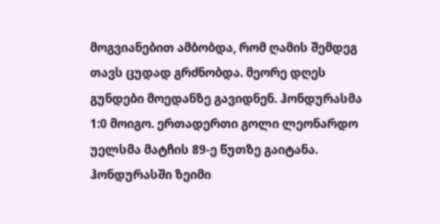მოგვიანებით ამბობდა, რომ ღამის შემდეგ თავს ცუდად გრძნობდა. მეორე დღეს გუნდები მოედანზე გავიდნენ. ჰონდურასმა 1:0 მოიგო. ერთადერთი გოლი ლეონარდო უელსმა მატჩის 89-ე წუთზე გაიტანა. ჰონდურასში ზეიმი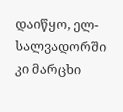დაიწყო, ელ-სალვადორში კი მარცხი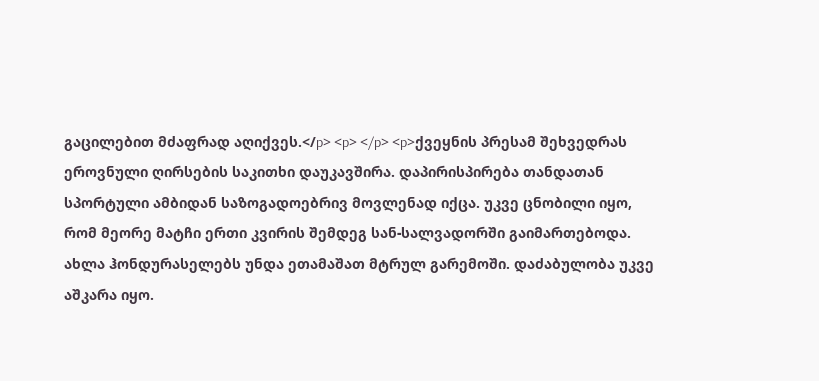გაცილებით მძაფრად აღიქვეს.</p> <p> </p> <p>ქვეყნის პრესამ შეხვედრას ეროვნული ღირსების საკითხი დაუკავშირა. დაპირისპირება თანდათან სპორტული ამბიდან საზოგადოებრივ მოვლენად იქცა. უკვე ცნობილი იყო, რომ მეორე მატჩი ერთი კვირის შემდეგ სან-სალვადორში გაიმართებოდა. ახლა ჰონდურასელებს უნდა ეთამაშათ მტრულ გარემოში. დაძაბულობა უკვე აშკარა იყო.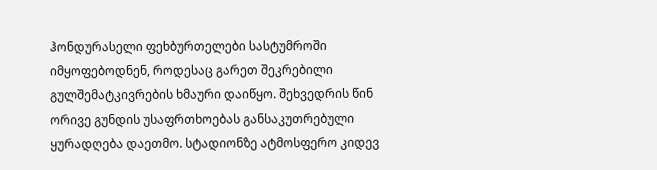ჰონდურასელი ფეხბურთელები სასტუმროში იმყოფებოდნენ, როდესაც გარეთ შეკრებილი გულშემატკივრების ხმაური დაიწყო. შეხვედრის წინ ორივე გუნდის უსაფრთხოებას განსაკუთრებული ყურადღება დაეთმო. სტადიონზე ატმოსფერო კიდევ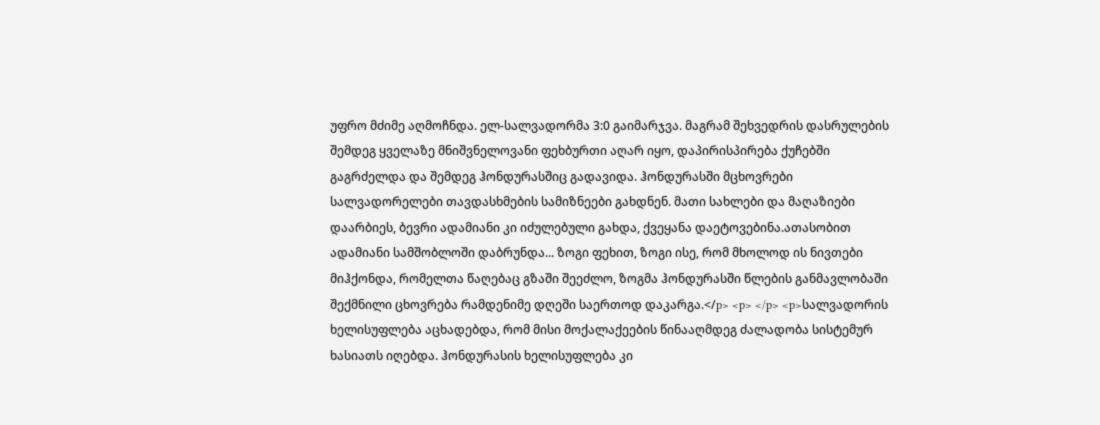უფრო მძიმე აღმოჩნდა. ელ-სალვადორმა 3:0 გაიმარჯვა. მაგრამ შეხვედრის დასრულების შემდეგ ყველაზე მნიშვნელოვანი ფეხბურთი აღარ იყო, დაპირისპირება ქუჩებში გაგრძელდა და შემდეგ ჰონდურასშიც გადავიდა. ჰონდურასში მცხოვრები სალვადორელები თავდასხმების სამიზნეები გახდნენ. მათი სახლები და მაღაზიები დაარბიეს, ბევრი ადამიანი კი იძულებული გახდა, ქვეყანა დაეტოვებინა.ათასობით ადამიანი სამშობლოში დაბრუნდა... ზოგი ფეხით, ზოგი ისე, რომ მხოლოდ ის ნივთები მიჰქონდა, რომელთა წაღებაც გზაში შეეძლო, ზოგმა ჰონდურასში წლების განმავლობაში შექმნილი ცხოვრება რამდენიმე დღეში საერთოდ დაკარგა.</p> <p> </p> <p>სალვადორის ხელისუფლება აცხადებდა, რომ მისი მოქალაქეების წინააღმდეგ ძალადობა სისტემურ ხასიათს იღებდა. ჰონდურასის ხელისუფლება კი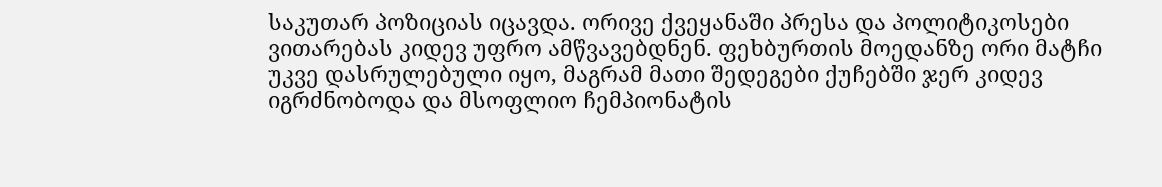საკუთარ პოზიციას იცავდა. ორივე ქვეყანაში პრესა და პოლიტიკოსები ვითარებას კიდევ უფრო ამწვავებდნენ. ფეხბურთის მოედანზე ორი მატჩი უკვე დასრულებული იყო, მაგრამ მათი შედეგები ქუჩებში ჯერ კიდევ იგრძნობოდა და მსოფლიო ჩემპიონატის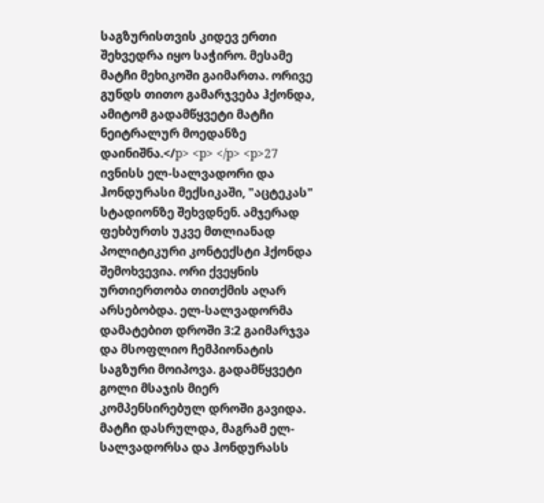საგზურისთვის კიდევ ერთი შეხვედრა იყო საჭირო. მესამე მატჩი მეხიკოში გაიმართა. ორივე გუნდს თითო გამარჯვება ჰქონდა, ამიტომ გადამწყვეტი მატჩი ნეიტრალურ მოედანზე დაინიშნა.</p> <p> </p> <p>27 ივნისს ელ-სალვადორი და ჰონდურასი მექსიკაში, "აცტეკას" სტადიონზე შეხვდნენ. ამჯერად ფეხბურთს უკვე მთლიანად პოლიტიკური კონტექსტი ჰქონდა შემოხვევია. ორი ქვეყნის ურთიერთობა თითქმის აღარ არსებობდა. ელ-სალვადორმა დამატებით დროში 3:2 გაიმარჯვა და მსოფლიო ჩემპიონატის საგზური მოიპოვა. გადამწყვეტი გოლი მსაჯის მიერ კომპენსირებულ დროში გავიდა. მატჩი დასრულდა, მაგრამ ელ-სალვადორსა და ჰონდურასს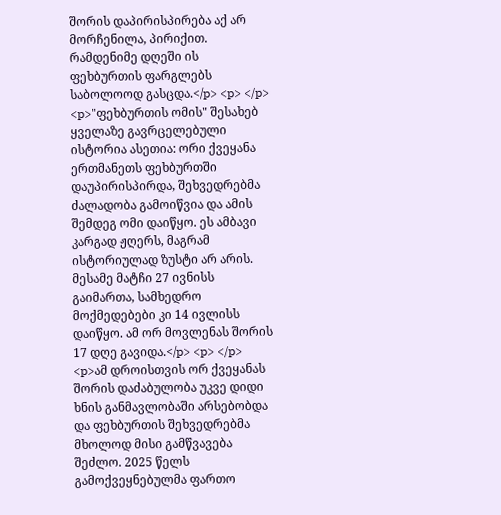შორის დაპირისპირება აქ არ მორჩენილა, პირიქით. რამდენიმე დღეში ის ფეხბურთის ფარგლებს საბოლოოდ გასცდა.</p> <p> </p> <p>"ფეხბურთის ომის" შესახებ ყველაზე გავრცელებული ისტორია ასეთია: ორი ქვეყანა ერთმანეთს ფეხბურთში დაუპირისპირდა, შეხვედრებმა ძალადობა გამოიწვია და ამის შემდეგ ომი დაიწყო. ეს ამბავი კარგად ჟღერს, მაგრამ ისტორიულად ზუსტი არ არის. მესამე მატჩი 27 ივნისს გაიმართა, სამხედრო მოქმედებები კი 14 ივლისს დაიწყო. ამ ორ მოვლენას შორის 17 დღე გავიდა.</p> <p> </p> <p>ამ დროისთვის ორ ქვეყანას შორის დაძაბულობა უკვე დიდი ხნის განმავლობაში არსებობდა და ფეხბურთის შეხვედრებმა მხოლოდ მისი გამწვავება შეძლო. 2025 წელს გამოქვეყნებულმა ფართო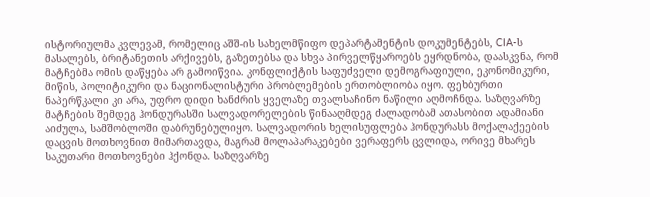ისტორიულმა კვლევამ, რომელიც აშშ-ის სახელმწიფო დეპარტამენტის დოკუმენტებს, CIA-ს მასალებს, ბრიტანეთის არქივებს, გაზეთებსა და სხვა პირველწყაროებს ეყრდნობა, დაასკვნა, რომ მატჩებმა ომის დაწყება არ გამოიწვია. კონფლიქტის საფუძველი დემოგრაფიული, ეკონომიკური, მიწის, პოლიტიკური და ნაციონალისტური პრობლემების ერთობლიობა იყო. ფეხბურთი ნაპერწკალი კი არა, უფრო დიდი ხანძრის ყველაზე თვალსაჩინო ნაწილი აღმოჩნდა. საზღვარზე მატჩების შემდეგ ჰონდურასში სალვადორელების წინააღმდეგ ძალადობამ ათასობით ადამიანი აიძულა, სამშობლოში დაბრუნებულიყო. სალვადორის ხელისუფლება ჰონდურასს მოქალაქეების დაცვის მოთხოვნით მიმართავდა, მაგრამ მოლაპარაკებები ვერაფერს ცვლიდა, ორივე მხარეს საკუთარი მოთხოვნები ჰქონდა. საზღვარზე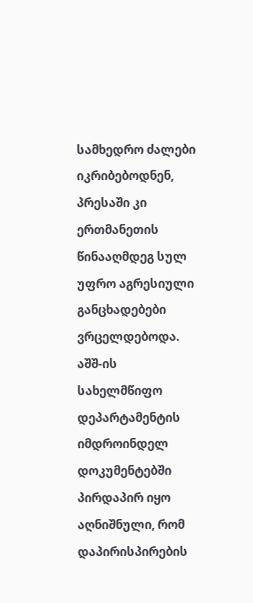სამხედრო ძალები იკრიბებოდნენ, პრესაში კი ერთმანეთის წინააღმდეგ სულ უფრო აგრესიული განცხადებები ვრცელდებოდა. აშშ-ის სახელმწიფო დეპარტამენტის იმდროინდელ დოკუმენტებში პირდაპირ იყო აღნიშნული, რომ დაპირისპირების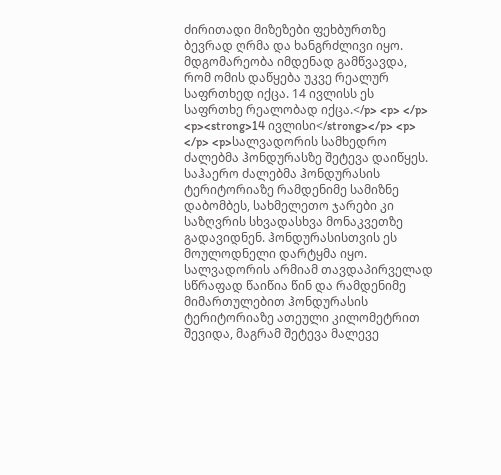ძირითადი მიზეზები ფეხბურთზე ბევრად ღრმა და ხანგრძლივი იყო. მდგომარეობა იმდენად გამწვავდა, რომ ომის დაწყება უკვე რეალურ საფრთხედ იქცა. 14 ივლისს ეს საფრთხე რეალობად იქცა.</p> <p> </p> <p><strong>14 ივლისი</strong></p> <p> </p> <p>სალვადორის სამხედრო ძალებმა ჰონდურასზე შეტევა დაიწყეს. საჰაერო ძალებმა ჰონდურასის ტერიტორიაზე რამდენიმე სამიზნე დაბომბეს, სახმელეთო ჯარები კი საზღვრის სხვადასხვა მონაკვეთზე გადავიდნენ. ჰონდურასისთვის ეს მოულოდნელი დარტყმა იყო. სალვადორის არმიამ თავდაპირველად სწრაფად წაიწია წინ და რამდენიმე მიმართულებით ჰონდურასის ტერიტორიაზე ათეული კილომეტრით შევიდა, მაგრამ შეტევა მალევე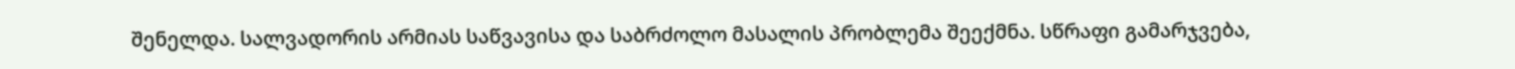შენელდა. სალვადორის არმიას საწვავისა და საბრძოლო მასალის პრობლემა შეექმნა. სწრაფი გამარჯვება,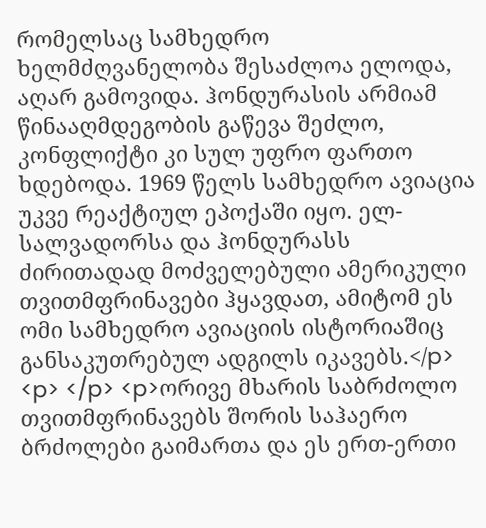რომელსაც სამხედრო ხელმძღვანელობა შესაძლოა ელოდა, აღარ გამოვიდა. ჰონდურასის არმიამ წინააღმდეგობის გაწევა შეძლო, კონფლიქტი კი სულ უფრო ფართო ხდებოდა. 1969 წელს სამხედრო ავიაცია უკვე რეაქტიულ ეპოქაში იყო. ელ-სალვადორსა და ჰონდურასს ძირითადად მოძველებული ამერიკული თვითმფრინავები ჰყავდათ, ამიტომ ეს ომი სამხედრო ავიაციის ისტორიაშიც განსაკუთრებულ ადგილს იკავებს.</p> <p> </p> <p>ორივე მხარის საბრძოლო თვითმფრინავებს შორის საჰაერო ბრძოლები გაიმართა და ეს ერთ-ერთი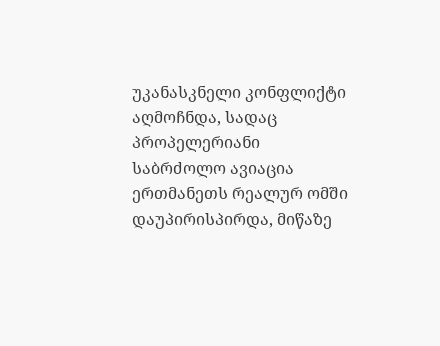უკანასკნელი კონფლიქტი აღმოჩნდა, სადაც პროპელერიანი საბრძოლო ავიაცია ერთმანეთს რეალურ ომში დაუპირისპირდა, მიწაზე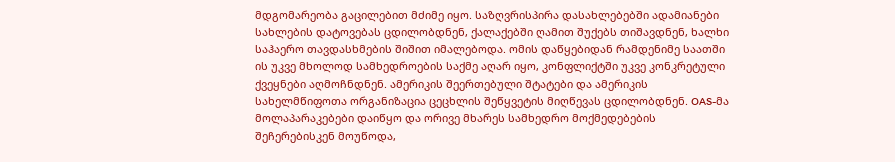მდგომარეობა გაცილებით მძიმე იყო. საზღვრისპირა დასახლებებში ადამიანები სახლების დატოვებას ცდილობდნენ, ქალაქებში ღამით შუქებს თიშავდნენ, ხალხი საჰაერო თავდასხმების შიშით იმალებოდა. ომის დაწყებიდან რამდენიმე საათში ის უკვე მხოლოდ სამხედროების საქმე აღარ იყო, კონფლიქტში უკვე კონკრეტული ქვეყნები აღმოჩნდნენ. ამერიკის შეერთებული შტატები და ამერიკის სახელმწიფოთა ორგანიზაცია ცეცხლის შეწყვეტის მიღწევას ცდილობდნენ. OAS-მა მოლაპარაკებები დაიწყო და ორივე მხარეს სამხედრო მოქმედებების შეჩერებისკენ მოუწოდა,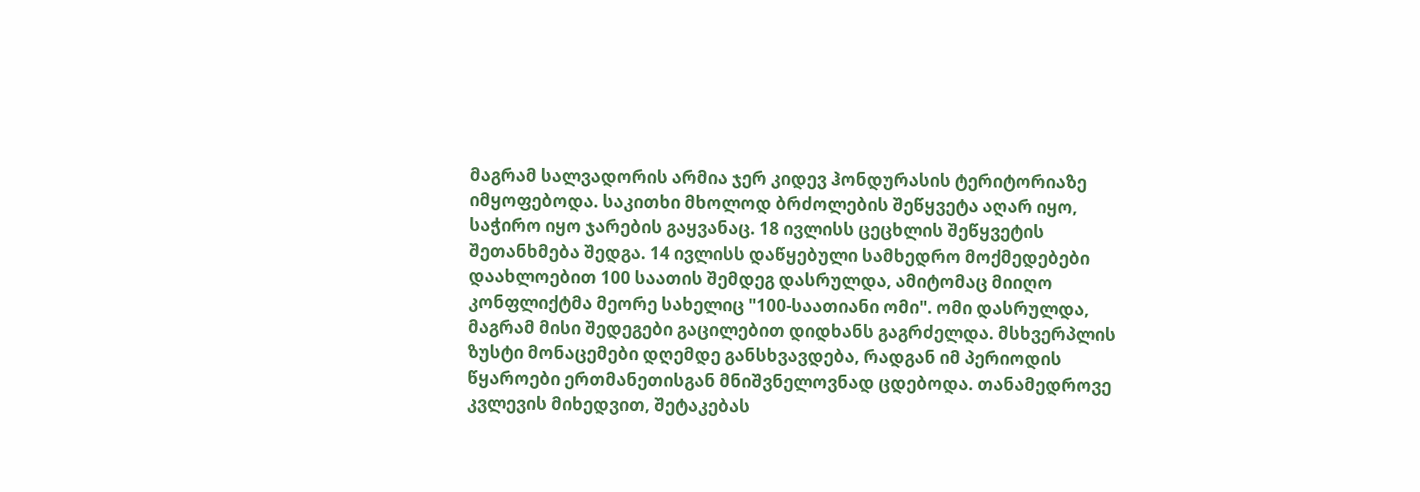მაგრამ სალვადორის არმია ჯერ კიდევ ჰონდურასის ტერიტორიაზე იმყოფებოდა. საკითხი მხოლოდ ბრძოლების შეწყვეტა აღარ იყო, საჭირო იყო ჯარების გაყვანაც. 18 ივლისს ცეცხლის შეწყვეტის შეთანხმება შედგა. 14 ივლისს დაწყებული სამხედრო მოქმედებები დაახლოებით 100 საათის შემდეგ დასრულდა, ამიტომაც მიიღო კონფლიქტმა მეორე სახელიც "100-საათიანი ომი". ომი დასრულდა, მაგრამ მისი შედეგები გაცილებით დიდხანს გაგრძელდა. მსხვერპლის ზუსტი მონაცემები დღემდე განსხვავდება, რადგან იმ პერიოდის წყაროები ერთმანეთისგან მნიშვნელოვნად ცდებოდა. თანამედროვე კვლევის მიხედვით, შეტაკებას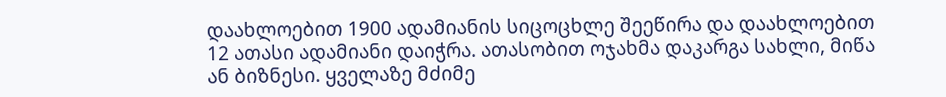დაახლოებით 1900 ადამიანის სიცოცხლე შეეწირა და დაახლოებით 12 ათასი ადამიანი დაიჭრა. ათასობით ოჯახმა დაკარგა სახლი, მიწა ან ბიზნესი. ყველაზე მძიმე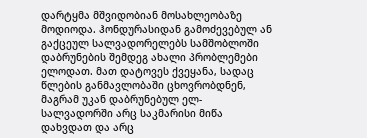დარტყმა მშვიდობიან მოსახლეობაზე მოდიოდა. ჰონდურასიდან გამოძევებულ ან გაქცეულ სალვადორელებს სამშობლოში დაბრუნების შემდეგ ახალი პრობლემები ელოდათ. მათ დატოვეს ქვეყანა, სადაც წლების განმავლობაში ცხოვრობდნენ, მაგრამ უკან დაბრუნებულ ელ-სალვადორში არც საკმარისი მიწა დახვდათ და არც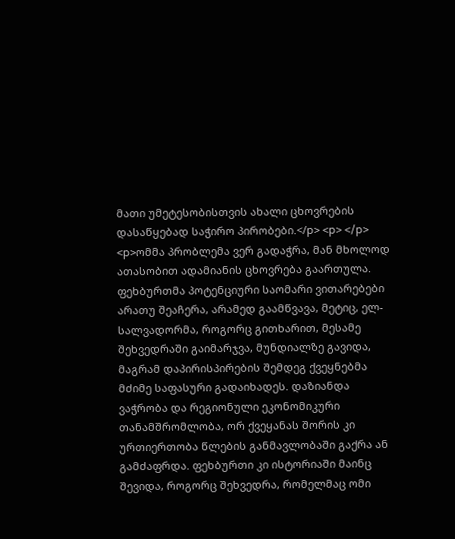მათი უმეტესობისთვის ახალი ცხოვრების დასაწყებად საჭირო პირობები.</p> <p> </p> <p>ომმა პრობლემა ვერ გადაჭრა, მან მხოლოდ ათასობით ადამიანის ცხოვრება გაართულა. ფეხბურთმა პოტენციური საომარი ვითარებები არათუ შეაჩერა, არამედ გაამწვავა, მეტიც, ელ-სალვადორმა, როგორც გითხარით, მესამე შეხვედრაში გაიმარჯვა, მუნდიალზე გავიდა, მაგრამ დაპირისპირების შემდეგ ქვეყნებმა მძიმე საფასური გადაიხადეს. დაზიანდა ვაჭრობა და რეგიონული ეკონომიკური თანამშრომლობა, ორ ქვეყანას შორის კი ურთიერთობა წლების განმავლობაში გაქრა ან გამძაფრდა. ფეხბურთი კი ისტორიაში მაინც შევიდა, როგორც შეხვედრა, რომელმაც ომი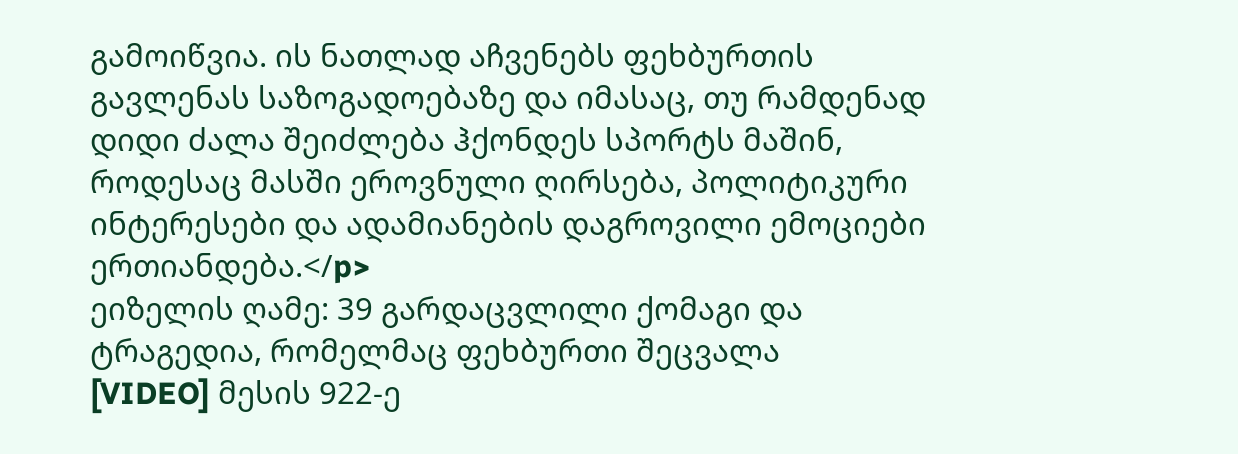გამოიწვია. ის ნათლად აჩვენებს ფეხბურთის გავლენას საზოგადოებაზე და იმასაც, თუ რამდენად დიდი ძალა შეიძლება ჰქონდეს სპორტს მაშინ, როდესაც მასში ეროვნული ღირსება, პოლიტიკური ინტერესები და ადამიანების დაგროვილი ემოციები ერთიანდება.</p>
ეიზელის ღამე: 39 გარდაცვლილი ქომაგი და ტრაგედია, რომელმაც ფეხბურთი შეცვალა
[VIDEO] მესის 922-ე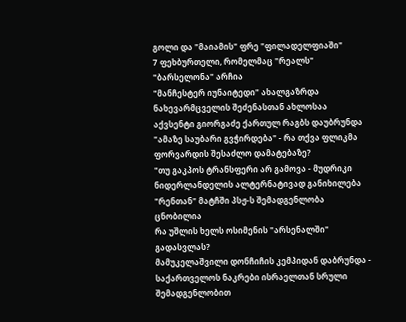გოლი და "მაიამის" ფრე "ფილადელფიაში"
7 ფეხბურთელი, რომელმაც "რეალს" "ბარსელონა" არჩია
"მანჩესტერ იუნაიტედი" ახალგაზრდა ნახევარმცველის შეძენასთან ახლოსაა
აქვსენტი გიორგაძე ქართულ რაგბს დაუბრუნდა
"ამაზე საუბარი გვჭირდება" - რა თქვა ფლიკმა ფორვარდის შესაძლო დამატებაზე?
"თუ გაკპოს ტრანსფერი არ გამოვა - მუდრიკი ნიდერლანდელის ალტერნატივად განიხილება
"რენთან" მატჩში პსჟ-ს შემადგენლობა ცნობილია
რა უშლის ხელს ოსიმენის "არსენალში" გადასვლას?
მამუკელაშვილი დონჩიჩის კემპიდან დაბრუნდა - საქართველოს ნაკრები ისრაელთან სრული შემადგენლობით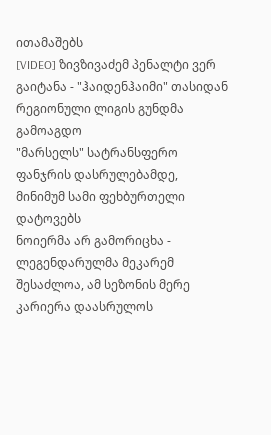ითამაშებს
[VIDEO] ზივზივაძემ პენალტი ვერ გაიტანა - "ჰაიდენჰაიმი" თასიდან რეგიონული ლიგის გუნდმა გამოაგდო
"მარსელს" სატრანსფერო ფანჯრის დასრულებამდე, მინიმუმ სამი ფეხბურთელი დატოვებს
ნოიერმა არ გამორიცხა - ლეგენდარულმა მეკარემ შესაძლოა, ამ სეზონის მერე კარიერა დაასრულოს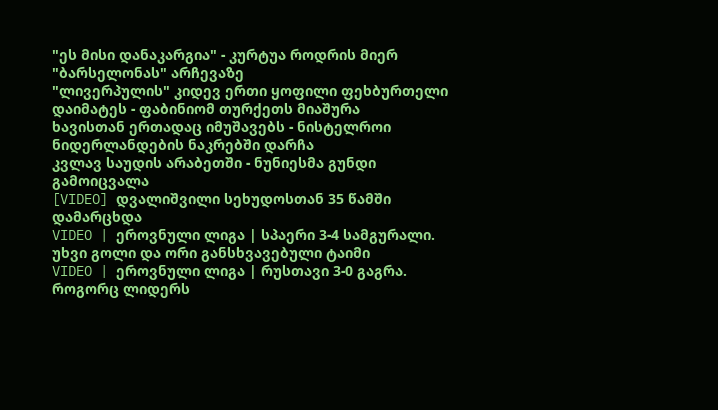"ეს მისი დანაკარგია" - კურტუა როდრის მიერ "ბარსელონას" არჩევაზე
"ლივერპულის" კიდევ ერთი ყოფილი ფეხბურთელი დაიმატეს - ფაბინიომ თურქეთს მიაშურა
ხავისთან ერთადაც იმუშავებს - ნისტელროი ნიდერლანდების ნაკრებში დარჩა
კვლავ საუდის არაბეთში - ნუნიესმა გუნდი გამოიცვალა
[VIDEO] დვალიშვილი სეხუდოსთან 35 წამში დამარცხდა
VIDEO | ეროვნული ლიგა | სპაერი 3-4 სამგურალი. უხვი გოლი და ორი განსხვავებული ტაიმი
VIDEO | ეროვნული ლიგა | რუსთავი 3-0 გაგრა. როგორც ლიდერს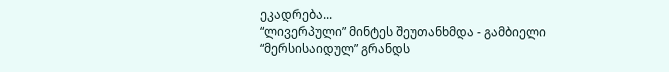ეკადრება...
“ლივერპული” მინტეს შეუთანხმდა - გამბიელი “მერსისაიდულ” გრანდს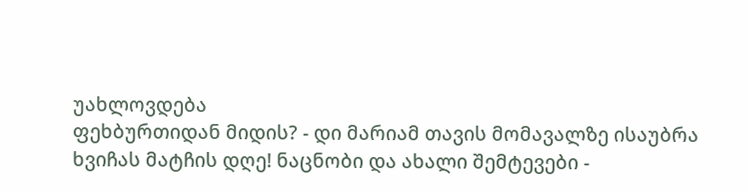უახლოვდება
ფეხბურთიდან მიდის? - დი მარიამ თავის მომავალზე ისაუბრა
ხვიჩას მატჩის დღე! ნაცნობი და ახალი შემტევები -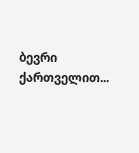ბევრი ქართველით...